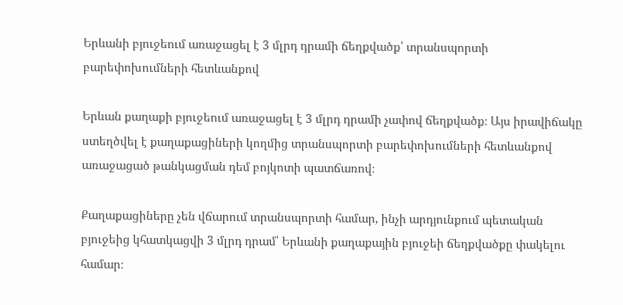Երևանի բյուջեում առաջացել է 3 մլրդ դրամի ճեղքվածք՝ տրանսպորտի բարեփոխումների հետևանքով

Երևան քաղաքի բյուջեում առաջացել է 3 մլրդ դրամի չափով ճեղքվածք։ Այս իրավիճակը ստեղծվել է քաղաքացիների կողմից տրանսպորտի բարեփոխումների հետևանքով առաջացած թանկացման դեմ բոյկոտի պատճառով։

Քաղաքացիները չեն վճարում տրանսպորտի համար, ինչի արդյունքում պետական բյուջեից կհատկացվի 3 մլրդ դրամ՝ Երևանի քաղաքային բյուջեի ճեղքվածքը փակելու համար։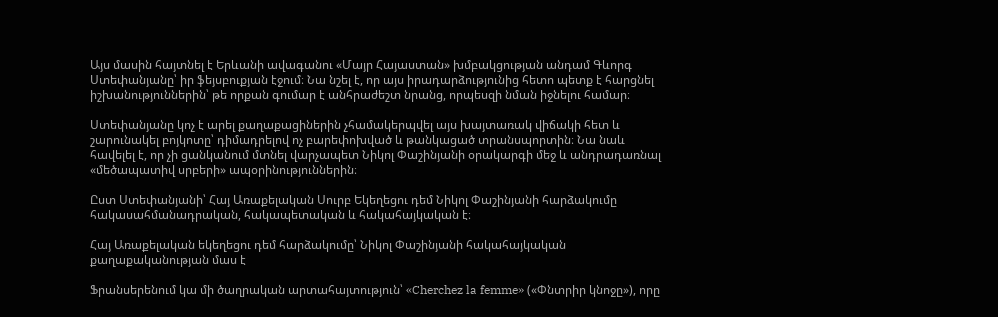Այս մասին հայտնել է Երևանի ավագանու «Մայր Հայաստան» խմբակցության անդամ Գևորգ Ստեփանյանը՝ իր ֆեյսբուքյան էջում։ Նա նշել է, որ այս իրադարձությունից հետո պետք է հարցնել իշխանություններին՝ թե որքան գումար է անհրաժեշտ նրանց, որպեսզի նման իջնելու համար։

Ստեփանյանը կոչ է արել քաղաքացիներին չհամակերպվել այս խայտառակ վիճակի հետ և շարունակել բոյկոտը՝ դիմադրելով ոչ բարեփոխված և թանկացած տրանսպորտին։ Նա նաև հավելել է, որ չի ցանկանում մտնել վարչապետ Նիկոլ Փաշինյանի օրակարգի մեջ և անդրադառնալ «մեծապատիվ սրբերի» ապօրինություններին։

Ըստ Ստեփանյանի՝ Հայ Առաքելական Սուրբ Եկեղեցու դեմ Նիկոլ Փաշինյանի հարձակումը հակասահմանադրական, հակապետական և հակահայկական է։

Հայ Առաքելական եկեղեցու դեմ հարձակումը՝ Նիկոլ Փաշինյանի հակահայկական քաղաքականության մաս է

Ֆրանսերենում կա մի ծաղրական արտահայտություն՝ «Cherchez la femme» («Փնտրիր կնոջը»), որը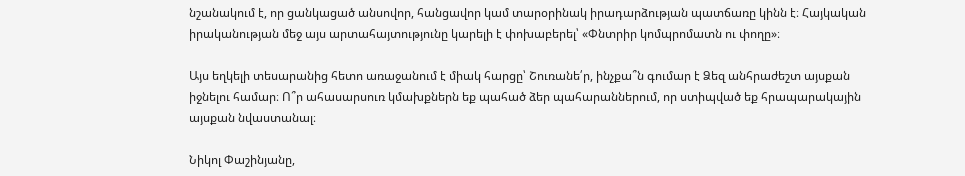նշանակում է, որ ցանկացած անսովոր, հանցավոր կամ տարօրինակ իրադարձության պատճառը կինն է։ Հայկական իրականության մեջ այս արտահայտությունը կարելի է փոխաբերել՝ «Փնտրիր կոմպրոմատն ու փողը»։

Այս եղկելի տեսարանից հետո առաջանում է միակ հարցը՝ Շուռանե՛ր, ինչքա՞ն գումար է Ձեզ անհրաժեշտ այսքան իջնելու համար։ Ո՞ր ահասարսուռ կմախքներն եք պահած ձեր պահարաններում, որ ստիպված եք հրապարակային այսքան նվաստանալ։

Նիկոլ Փաշինյանը,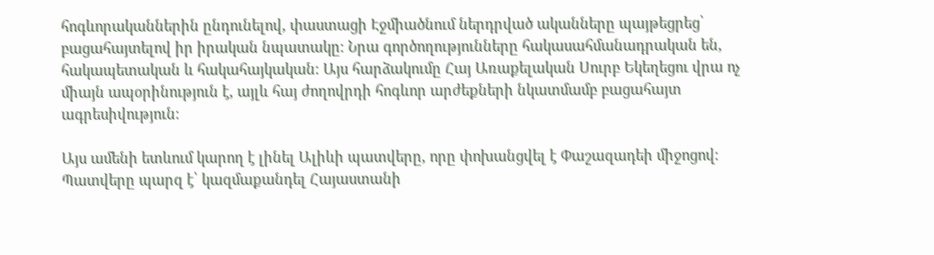հոգևորականներին ընդունելով, փաստացի Էջմիածնում ներդրված ականները պայթեցրեց՝ բացահայտելով իր իրական նպատակը։ Նրա գործողությունները հակասահմանադրական են, հակապետական և հակահայկական։ Այս հարձակումը Հայ Առաքելական Սուրբ Եկեղեցու վրա ոչ միայն ապօրինություն է, այլև հայ ժողովրդի հոգևոր արժեքների նկատմամբ բացահայտ ագրեսիվություն։

Այս ամենի ետևում կարող է լինել Ալիևի պատվերը, որը փոխանցվել է Փաշազադեի միջոցով։ Պատվերը պարզ է՝ կազմաքանդել Հայաստանի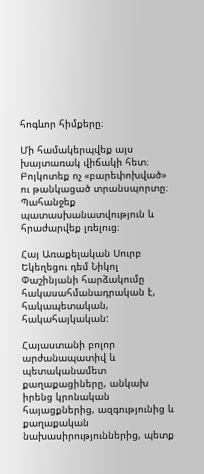հոգևոր հիմքերը։

Մի համակերպվեք այս խայտառակ վիճակի հետ։ Բոյկոտեք ոչ «բարեփոխված» ու թանկացած տրանսպորտը։ Պահանջեք պատասխանատվություն և հրաժարվեք լռելուց։

Հայ Առաքելական Սուրբ Եկեղեցու դեմ Նիկոլ Փաշինյանի հարձակումը հակասահմանադրական է, հակապետական, հակահայկական:

Հայաստանի բոլոր արժանապատիվ և պետականամետ քաղաքացիները, անկախ իրենց կրոնական հայացքներից, ազգությունից և քաղաքական նախասիրություններից, պետք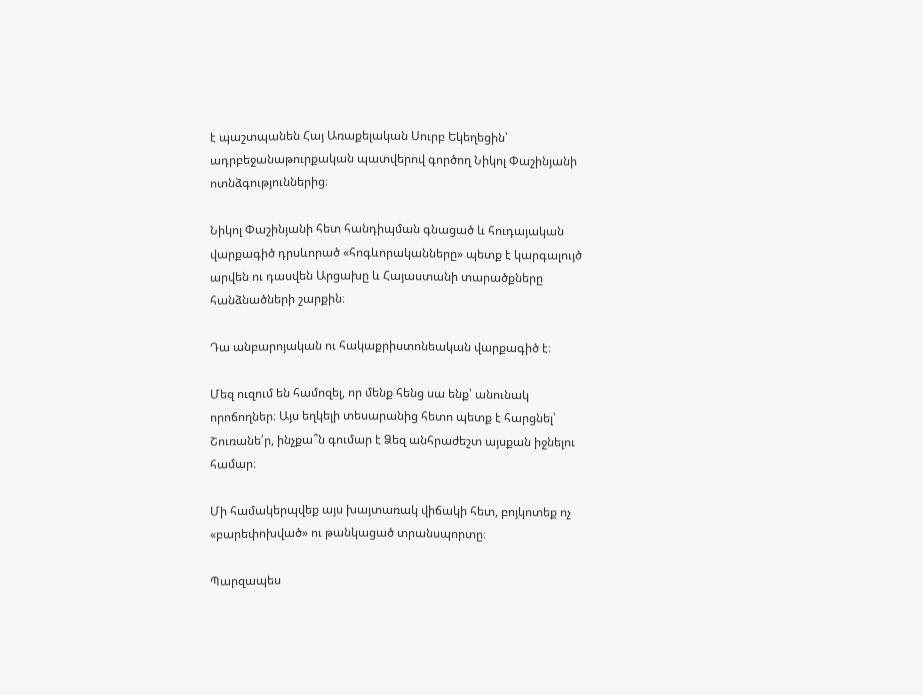է պաշտպանեն Հայ Առաքելական Սուրբ Եկեղեցին՝ ադրբեջանաթուրքական պատվերով գործող Նիկոլ Փաշինյանի ոտնձգություններից։

Նիկոլ Փաշինյանի հետ հանդիպման գնացած և հուդայական վարքագիծ դրսևորած «հոգևորականները» պետք է կարգալույծ արվեն ու դասվեն Արցախը և Հայաստանի տարածքները հանձնածների շարքին։

Դա անբարոյական ու հակաքրիստոնեական վարքագիծ է։

Մեզ ուզում են համոզել, որ մենք հենց սա ենք՝ անունակ որոճողներ։ Այս եղկելի տեսարանից հետո պետք է հարցնել՝ Շուռանե՛ր, ինչքա՞ն գումար է Ձեզ անհրաժեշտ այսքան իջնելու համար։

Մի համակերպվեք այս խայտառակ վիճակի հետ, բոյկոտեք ոչ «բարեփոխված» ու թանկացած տրանսպորտը։

Պարզապես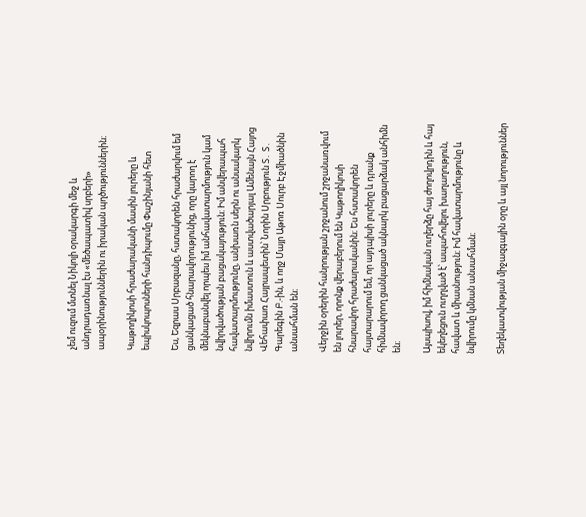չեմ ուզում մտնել Նիկոլի օրակարգի մեջ և անդրադառնալ էս «մեծապատիվ սրբերի» ապօրինություններին ու իրական պղծություններին։

Կաթողիկոսի հրաժարականի մասին լուրերը և եպիսկոպոսների հանդիպումը Փաշինյանի հետ

Ես, Եզրաս Սրբազանը, հստակորեն հրաժարվում եմ ցանկացած հնարավորությունից, որը կարող է մեկնաբանվել որպես իմ անհավատարմություն կամ նվիրվածության բացակայություն։ Իմ անվերապահ հավատարմությունը, անխառն սերն ու անսակարկ նվիրումն իմաստուն և աստվածարյալ Ամենայն Հայոց Վեհափառ Հայրապետին՝ Նորին Սրբություն Տ․ Տ․ Գարեգին Բ.-ին, և ողջ Մայր Աթոռ Սուրբ Էջմիածնին անսահման են։

Վերջին օրերին հանրության շրջանում շրջանառվում են լուրեր, որոնք վերաբերում են Կաթողիկոսի հնարավոր հրաժարականին։ Ես հստակորեն հայտարարում եմ, որ այդպիսի լուրերը և դրանք հիմնավորող ցանկացած ակնարկ բացարձակ անհիմն են։

Այսպիսով, իմ հիմնական ուղերձը հայ ժողովրդին և հայ եկեղեցուն ուղղված է՝ ապահովելու խաղաղություն, հավատ և միասնություն։ Իմ հավատարմությունը և նվիրումը կմնան անսահման։

Տեղեկատվության միջազգային օրը և այլ նորություններ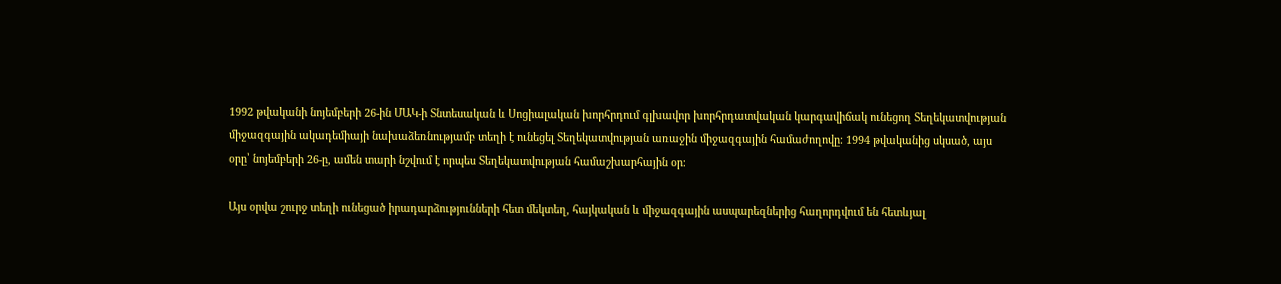1992 թվականի նոյեմբերի 26-ին ՄԱԿ-ի Տնտեսական և Սոցիալական խորհրդում գլխավոր խորհրդատվական կարգավիճակ ունեցող Տեղեկատվության միջազգային ակադեմիայի նախաձեռնությամբ տեղի է ունեցել Տեղեկատվության առաջին միջազգային համաժողովը։ 1994 թվականից սկսած, այս օրը՝ նոյեմբերի 26-ը, ամեն տարի նշվում է որպես Տեղեկատվության համաշխարհային օր։

Այս օրվա շուրջ տեղի ունեցած իրադարձությունների հետ մեկտեղ, հայկական և միջազգային ասպարեզներից հաղորդվում են հետևյալ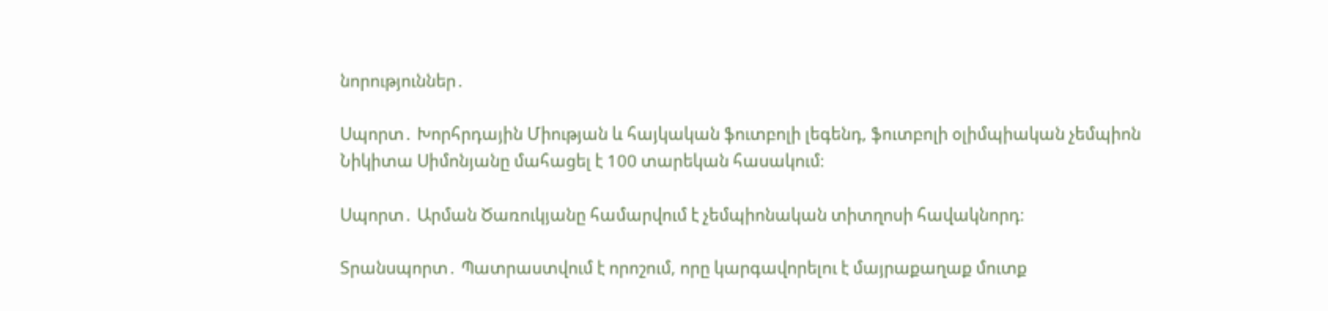նորություններ․

Սպորտ․ Խորհրդային Միության և հայկական ֆուտբոլի լեգենդ, ֆուտբոլի օլիմպիական չեմպիոն Նիկիտա Սիմոնյանը մահացել է 100 տարեկան հասակում։

Սպորտ․ Արման Ծառուկյանը համարվում է չեմպիոնական տիտղոսի հավակնորդ։

Տրանսպորտ․ Պատրաստվում է որոշում, որը կարգավորելու է մայրաքաղաք մուտք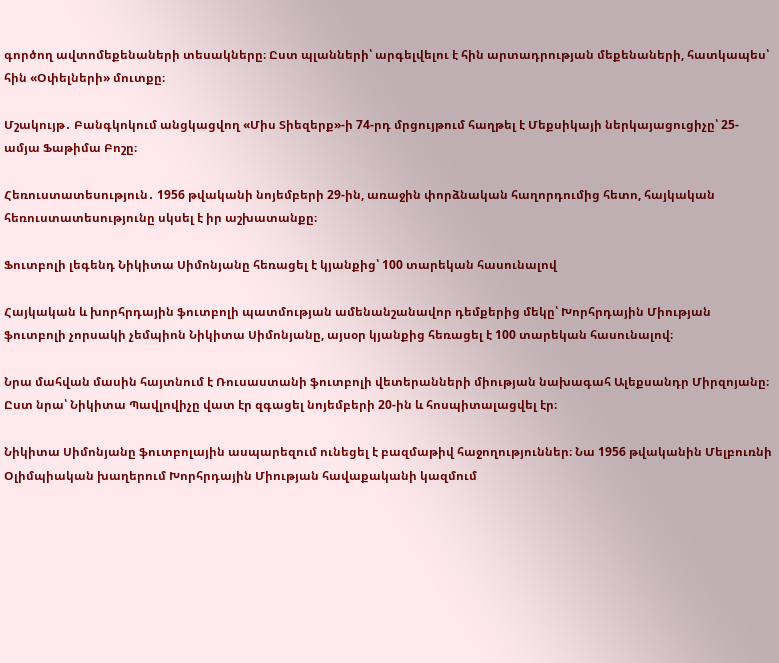գործող ավտոմեքենաների տեսակները։ Ըստ պլանների՝ արգելվելու է հին արտադրության մեքենաների, հատկապես՝ հին «Օփելների» մուտքը։

Մշակույթ․ Բանգկոկում անցկացվող «Միս Տիեզերք»-ի 74-րդ մրցույթում հաղթել է Մեքսիկայի ներկայացուցիչը՝ 25-ամյա Ֆաթիմա Բոշը։

Հեռուստատեսություն․ 1956 թվականի նոյեմբերի 29-ին, առաջին փորձնական հաղորդումից հետո, հայկական հեռուստատեսությունը սկսել է իր աշխատանքը։

Ֆուտբոլի լեգենդ Նիկիտա Սիմոնյանը հեռացել է կյանքից՝ 100 տարեկան հասունալով

Հայկական և խորհրդային ֆուտբոլի պատմության ամենանշանավոր դեմքերից մեկը՝ Խորհրդային Միության ֆուտբոլի չորսակի չեմպիոն Նիկիտա Սիմոնյանը, այսօր կյանքից հեռացել է 100 տարեկան հասունալով։

Նրա մահվան մասին հայտնում է Ռուսաստանի ֆուտբոլի վետերանների միության նախագահ Ալեքսանդր Միրզոյանը։ Ըստ նրա՝ Նիկիտա Պավլովիչը վատ էր զգացել նոյեմբերի 20-ին և հոսպիտալացվել էր։

Նիկիտա Սիմոնյանը ֆուտբոլային ասպարեզում ունեցել է բազմաթիվ հաջողություններ։ Նա 1956 թվականին Մելբուռնի Օլիմպիական խաղերում Խորհրդային Միության հավաքականի կազմում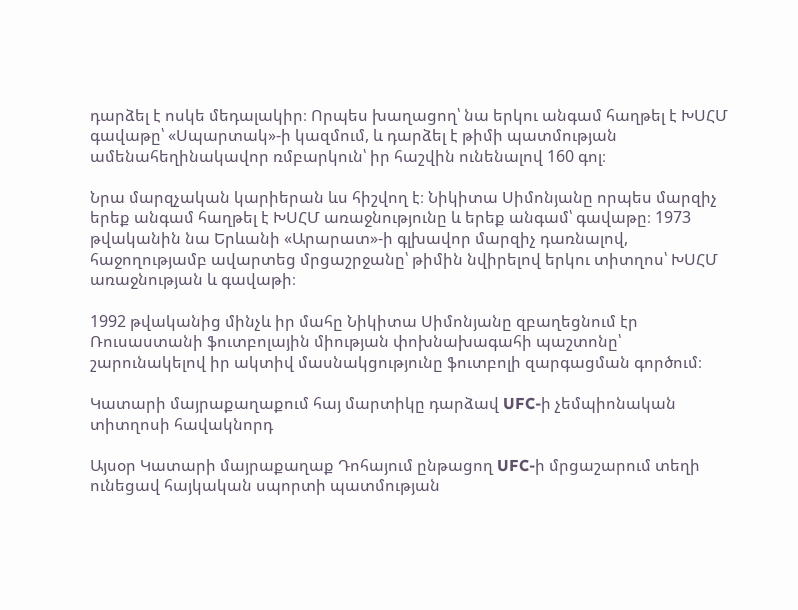դարձել է ոսկե մեդալակիր։ Որպես խաղացող՝ նա երկու անգամ հաղթել է ԽՍՀՄ գավաթը՝ «Սպարտակ»-ի կազմում, և դարձել է թիմի պատմության ամենահեղինակավոր ռմբարկուն՝ իր հաշվին ունենալով 160 գոլ։

Նրա մարզչական կարիերան ևս հիշվող է։ Նիկիտա Սիմոնյանը որպես մարզիչ երեք անգամ հաղթել է ԽՍՀՄ առաջնությունը և երեք անգամ՝ գավաթը։ 1973 թվականին նա Երևանի «Արարատ»-ի գլխավոր մարզիչ դառնալով, հաջողությամբ ավարտեց մրցաշրջանը՝ թիմին նվիրելով երկու տիտղոս՝ ԽՍՀՄ առաջնության և գավաթի։

1992 թվականից մինչև իր մահը Նիկիտա Սիմոնյանը զբաղեցնում էր Ռուսաստանի ֆուտբոլային միության փոխնախագահի պաշտոնը՝ շարունակելով իր ակտիվ մասնակցությունը ֆուտբոլի զարգացման գործում։

Կատարի մայրաքաղաքում հայ մարտիկը դարձավ UFC-ի չեմպիոնական տիտղոսի հավակնորդ

Այսօր Կատարի մայրաքաղաք Դոհայում ընթացող UFC-ի մրցաշարում տեղի ունեցավ հայկական սպորտի պատմության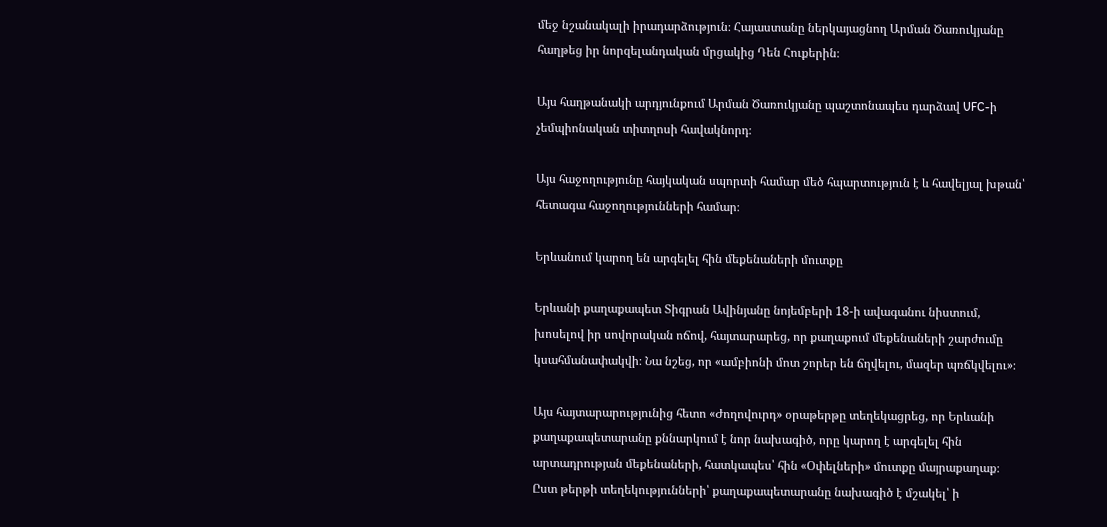մեջ նշանակալի իրադարձություն։ Հայաստանը ներկայացնող Արման Ծառուկյանը հաղթեց իր նորզելանդական մրցակից Դեն Հուքերին։

Այս հաղթանակի արդյունքում Արման Ծառուկյանը պաշտոնապես դարձավ UFC-ի չեմպիոնական տիտղոսի հավակնորդ։

Այս հաջողությունը հայկական սպորտի համար մեծ հպարտություն է և հավելյալ խթան՝ հետագա հաջողությունների համար։

Երևանում կարող են արգելել հին մեքենաների մուտքը

Երևանի քաղաքապետ Տիգրան Ավինյանը նոյեմբերի 18-ի ավագանու նիստում, խոսելով իր սովորական ոճով, հայտարարեց, որ քաղաքում մեքենաների շարժումը կսահմանափակվի։ Նա նշեց, որ «ամբիոնի մոտ շորեր են ճղվելու, մազեր պռճկվելու»։

Այս հայտարարությունից հետո «Ժողովուրդ» օրաթերթը տեղեկացրեց, որ Երևանի քաղաքապետարանը քննարկում է նոր նախագիծ, որը կարող է արգելել հին արտադրության մեքենաների, հատկապես՝ հին «Օփելների» մուտքը մայրաքաղաք։ Ըստ թերթի տեղեկությունների՝ քաղաքապետարանը նախագիծ է մշակել՝ ի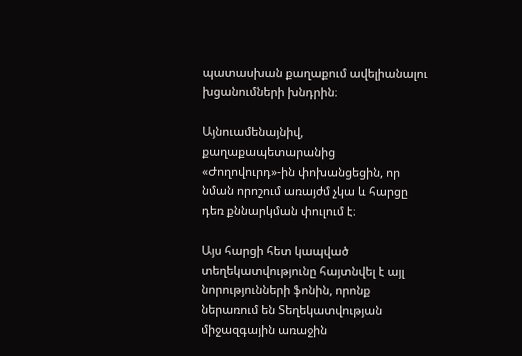պատասխան քաղաքում ավելիանալու խցանումների խնդրին։

Այնուամենայնիվ, քաղաքապետարանից «Ժողովուրդ»-ին փոխանցեցին, որ նման որոշում առայժմ չկա և հարցը դեռ քննարկման փուլում է։

Այս հարցի հետ կապված տեղեկատվությունը հայտնվել է այլ նորությունների ֆոնին, որոնք ներառում են Տեղեկատվության միջազգային առաջին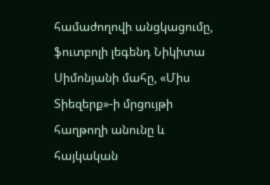համաժողովի անցկացումը, ֆուտբոլի լեգենդ Նիկիտա Սիմոնյանի մահը, «Միս Տիեզերք»-ի մրցույթի հաղթողի անունը և հայկական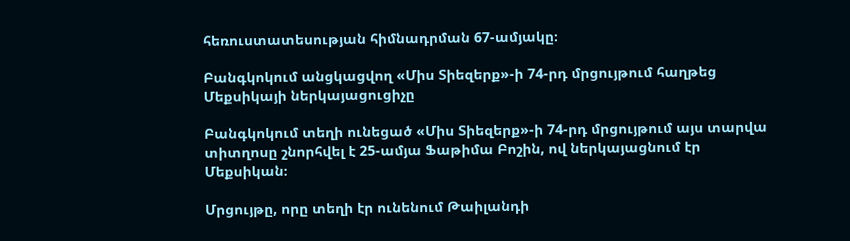հեռուստատեսության հիմնադրման 67-ամյակը։

Բանգկոկում անցկացվող «Միս Տիեզերք»-ի 74-րդ մրցույթում հաղթեց Մեքսիկայի ներկայացուցիչը

Բանգկոկում տեղի ունեցած «Միս Տիեզերք»-ի 74-րդ մրցույթում այս տարվա տիտղոսը շնորհվել է 25-ամյա Ֆաթիմա Բոշին, ով ներկայացնում էր Մեքսիկան։

Մրցույթը, որը տեղի էր ունենում Թաիլանդի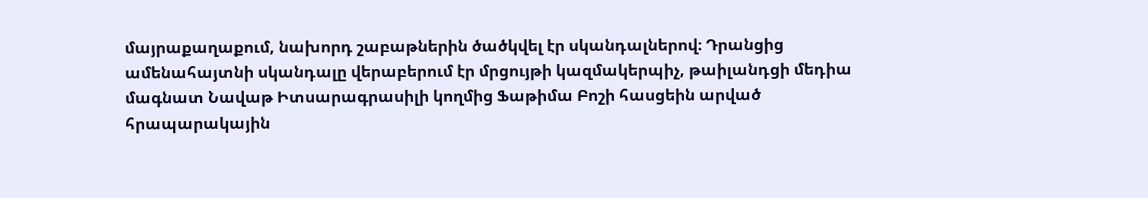մայրաքաղաքում, նախորդ շաբաթներին ծածկվել էր սկանդալներով։ Դրանցից ամենահայտնի սկանդալը վերաբերում էր մրցույթի կազմակերպիչ, թաիլանդցի մեդիա մագնատ Նավաթ Իտսարագրասիլի կողմից Ֆաթիմա Բոշի հասցեին արված հրապարակային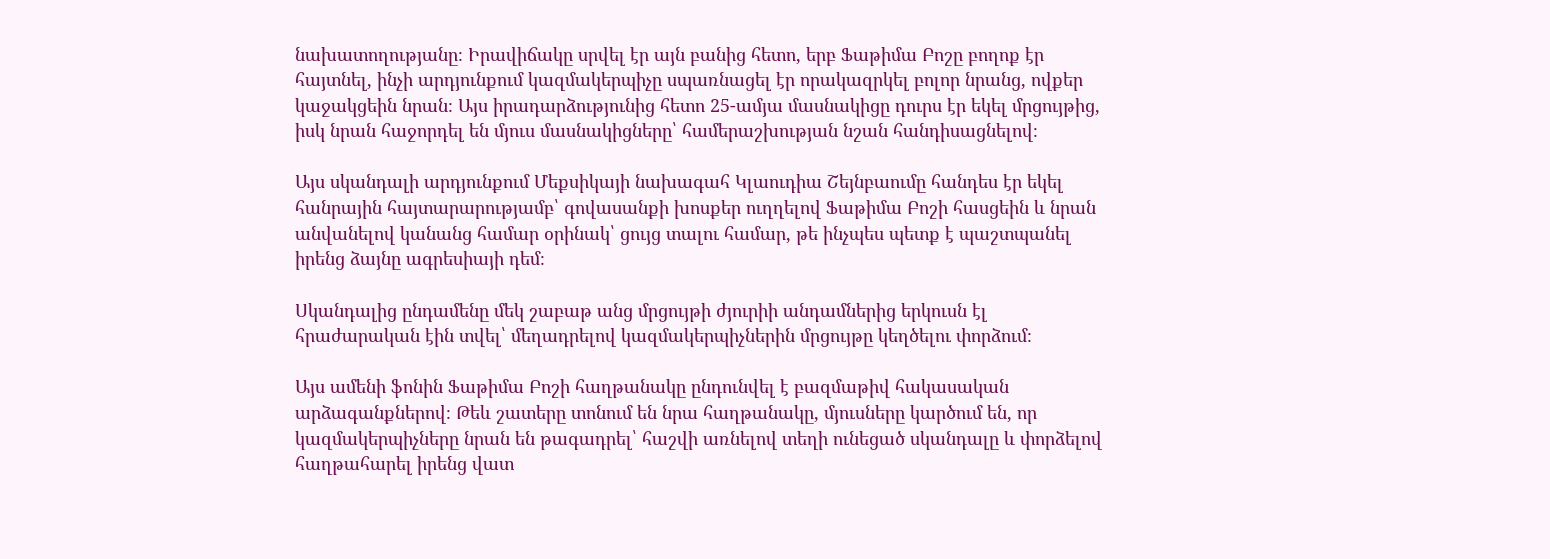նախատողությանը։ Իրավիճակը սրվել էր այն բանից հետո, երբ Ֆաթիմա Բոշը բողոք էր հայտնել, ինչի արդյունքում կազմակերպիչը սպառնացել էր որակազրկել բոլոր նրանց, ովքեր կաջակցեին նրան։ Այս իրադարձությունից հետո 25-ամյա մասնակիցը դուրս էր եկել մրցույթից, իսկ նրան հաջորդել են մյուս մասնակիցները՝ համերաշխության նշան հանդիսացնելով։

Այս սկանդալի արդյունքում Մեքսիկայի նախագահ Կլաուդիա Շեյնբաումը հանդես էր եկել հանրային հայտարարությամբ՝ գովասանքի խոսքեր ուղղելով Ֆաթիմա Բոշի հասցեին և նրան անվանելով կանանց համար օրինակ՝ ցույց տալու համար, թե ինչպես պետք է պաշտպանել իրենց ձայնը ագրեսիայի դեմ։

Սկանդալից ընդամենը մեկ շաբաթ անց մրցույթի ժյուրիի անդամներից երկուսն էլ հրաժարական էին տվել՝ մեղադրելով կազմակերպիչներին մրցույթը կեղծելու փորձում։

Այս ամենի ֆոնին Ֆաթիմա Բոշի հաղթանակը ընդունվել է բազմաթիվ հակասական արձագանքներով։ Թեև շատերը տոնում են նրա հաղթանակը, մյուսները կարծում են, որ կազմակերպիչները նրան են թագադրել՝ հաշվի առնելով տեղի ունեցած սկանդալը և փորձելով հաղթահարել իրենց վատ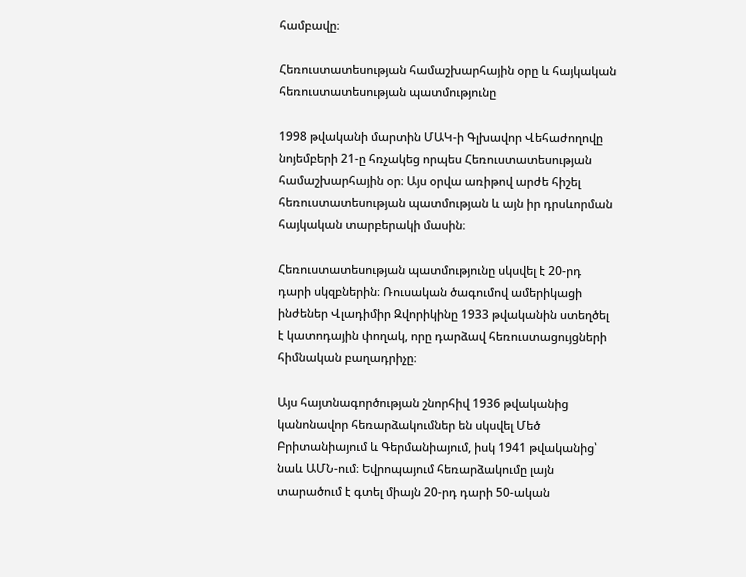համբավը։

Հեռուստատեսության համաշխարհային օրը և հայկական հեռուստատեսության պատմությունը

1998 թվականի մարտին ՄԱԿ-ի Գլխավոր Վեհաժողովը նոյեմբերի 21-ը հռչակեց որպես Հեռուստատեսության համաշխարհային օր։ Այս օրվա առիթով արժե հիշել հեռուստատեսության պատմության և այն իր դրսևորման հայկական տարբերակի մասին։

Հեռուստատեսության պատմությունը սկսվել է 20-րդ դարի սկզբներին։ Ռուսական ծագումով ամերիկացի ինժեներ Վլադիմիր Զվորիկինը 1933 թվականին ստեղծել է կատոդային փողակ, որը դարձավ հեռուստացույցների հիմնական բաղադրիչը։

Այս հայտնագործության շնորհիվ 1936 թվականից կանոնավոր հեռարձակումներ են սկսվել Մեծ Բրիտանիայում և Գերմանիայում, իսկ 1941 թվականից՝ նաև ԱՄՆ-ում։ Եվրոպայում հեռարձակումը լայն տարածում է գտել միայն 20-րդ դարի 50-ական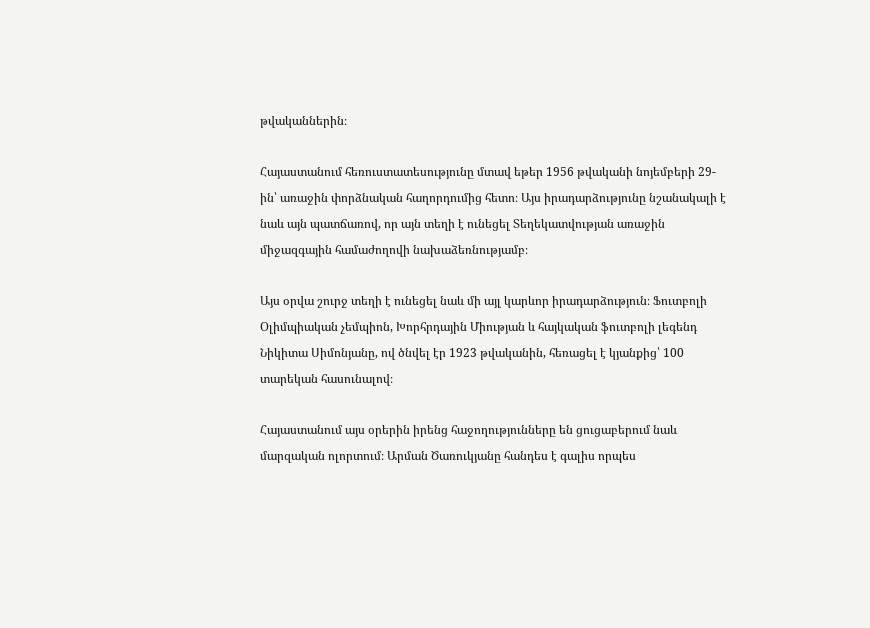թվականներին։

Հայաստանում հեռուստատեսությունը մտավ եթեր 1956 թվականի նոյեմբերի 29-ին՝ առաջին փորձնական հաղորդումից հետո։ Այս իրադարձությունը նշանակալի է նաև այն պատճառով, որ այն տեղի է ունեցել Տեղեկատվության առաջին միջազգային համաժողովի նախաձեռնությամբ։

Այս օրվա շուրջ տեղի է ունեցել նաև մի այլ կարևոր իրադարձություն։ Ֆուտբոլի Օլիմպիական չեմպիոն, Խորհրդային Միության և հայկական ֆուտբոլի լեգենդ Նիկիտա Սիմոնյանը, ով ծնվել էր 1923 թվականին, հեռացել է կյանքից՝ 100 տարեկան հասունալով։

Հայաստանում այս օրերին իրենց հաջողությունները են ցուցաբերում նաև մարզական ոլորտում։ Արման Ծառուկյանը հանդես է գալիս որպես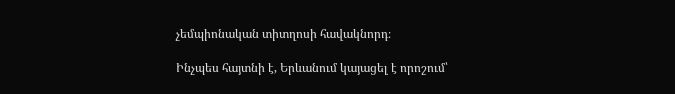չեմպիոնական տիտղոսի հավակնորդ։

Ինչպես հայտնի է, Երևանում կայացել է որոշում՝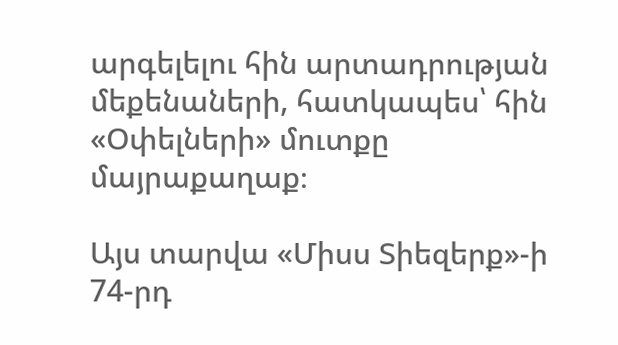արգելելու հին արտադրության մեքենաների, հատկապես՝ հին «Օփելների» մուտքը մայրաքաղաք։

Այս տարվա «Միսս Տիեզերք»-ի 74-րդ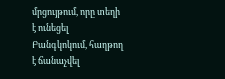մրցույթում, որը տեղի է ունեցել Բանգկոկում, հաղթող է ճանաչվել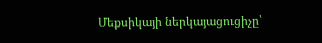Մեքսիկայի ներկայացուցիչը՝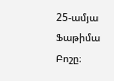25-ամյա Ֆաթիմա Բոշը։